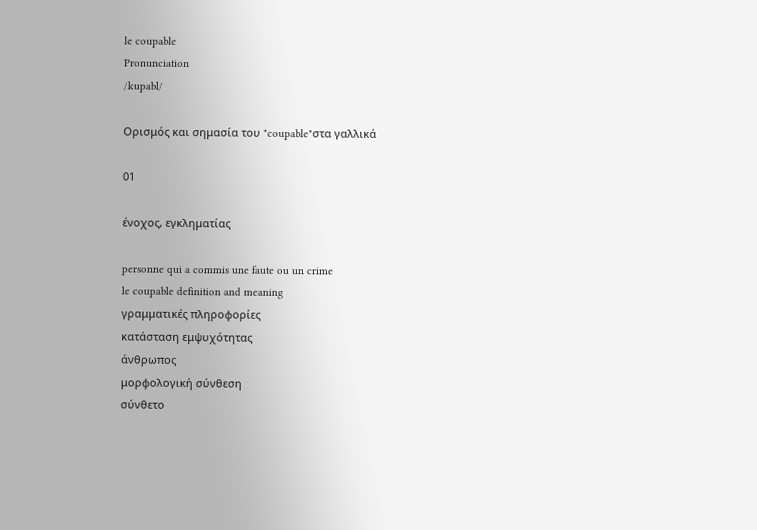le coupable
Pronunciation
/kupabl/

Ορισμός και σημασία του "coupable"στα γαλλικά

01

ένοχος, εγκληματίας

personne qui a commis une faute ou un crime
le coupable definition and meaning
γραμματικές πληροφορίες
κατάσταση εμψυχότητας
άνθρωπος
μορφολογική σύνθεση
σύνθετο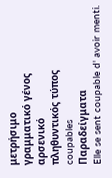μετρήσιμο
γραμματικό γένος
αρσενικό
πληθυντικός τύπος
coupables
Παραδείγματα
Elle se sent coupable d' avoir menti.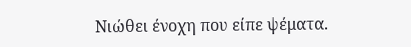Νιώθει ένοχη που είπε ψέματα.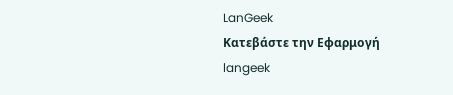LanGeek
Κατεβάστε την Εφαρμογή
langeek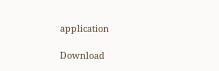application

Download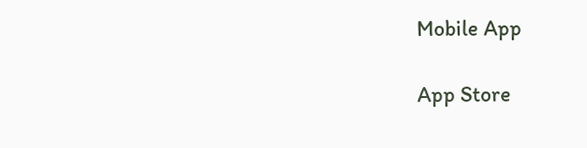Mobile App

App Store